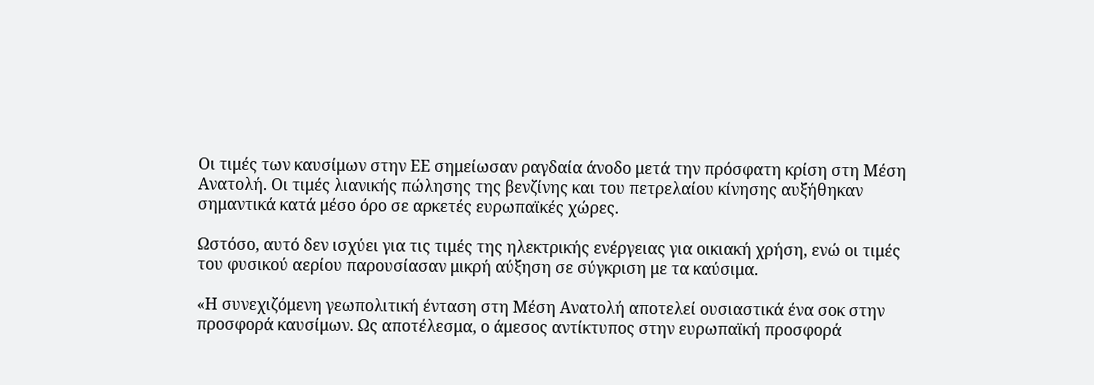Οι τιμές των καυσίμων στην ΕΕ σημείωσαν ραγδαία άνοδο μετά την πρόσφατη κρίση στη Μέση Ανατολή. Οι τιμές λιανικής πώλησης της βενζίνης και του πετρελαίου κίνησης αυξήθηκαν σημαντικά κατά μέσο όρο σε αρκετές ευρωπαϊκές χώρες.

Ωστόσο, αυτό δεν ισχύει για τις τιμές της ηλεκτρικής ενέργειας για οικιακή χρήση, ενώ οι τιμές του φυσικού αερίου παρουσίασαν μικρή αύξηση σε σύγκριση με τα καύσιμα.

«Η συνεχιζόμενη γεωπολιτική ένταση στη Μέση Ανατολή αποτελεί ουσιαστικά ένα σοκ στην προσφορά καυσίμων. Ως αποτέλεσμα, ο άμεσος αντίκτυπος στην ευρωπαϊκή προσφορά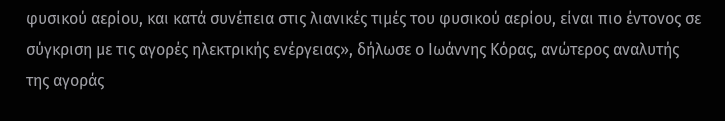φυσικού αερίου, και κατά συνέπεια στις λιανικές τιμές του φυσικού αερίου, είναι πιο έντονος σε σύγκριση με τις αγορές ηλεκτρικής ενέργειας», δήλωσε ο Ιωάννης Κόρας, ανώτερος αναλυτής της αγοράς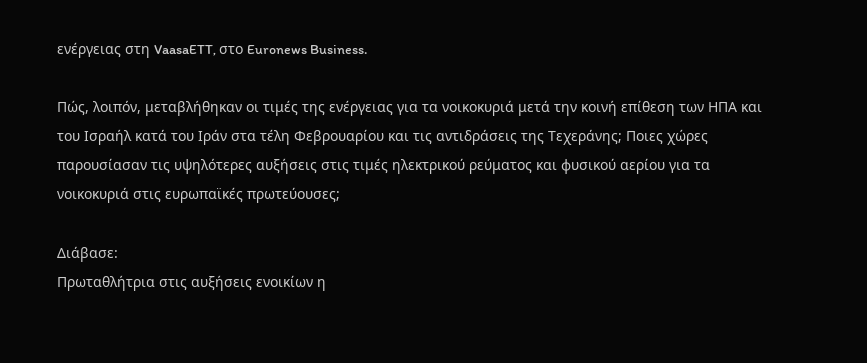ενέργειας στη VaasaETT, στο Euronews Business.

Πώς, λοιπόν, μεταβλήθηκαν οι τιμές της ενέργειας για τα νοικοκυριά μετά την κοινή επίθεση των ΗΠΑ και του Ισραήλ κατά του Ιράν στα τέλη Φεβρουαρίου και τις αντιδράσεις της Τεχεράνης; Ποιες χώρες παρουσίασαν τις υψηλότερες αυξήσεις στις τιμές ηλεκτρικού ρεύματος και φυσικού αερίου για τα νοικοκυριά στις ευρωπαϊκές πρωτεύουσες;

Διάβασε:
Πρωταθλήτρια στις αυξήσεις ενοικίων η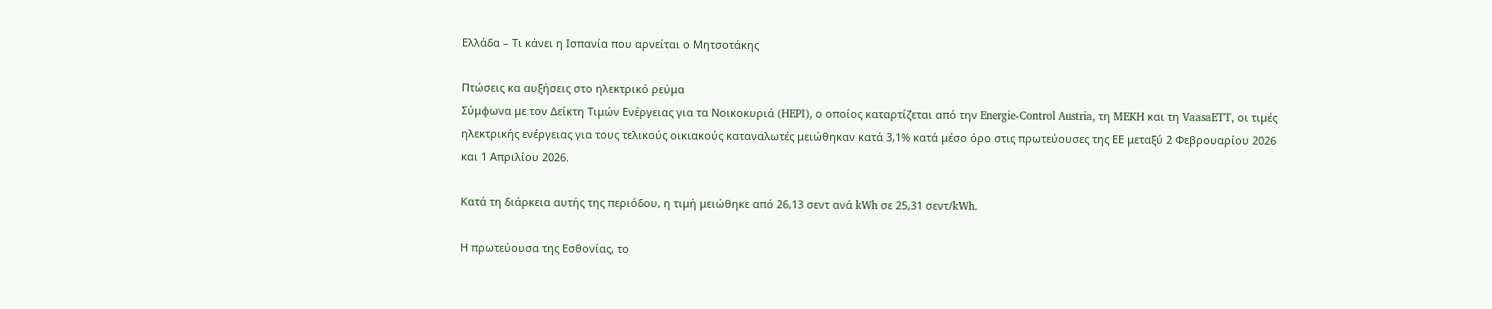Ελλάδα – Τι κάνει η Ισπανία που αρνείται ο Μητσοτάκης

Πτώσεις κα αυξήσεις στο ηλεκτρικό ρεύμα
Σύμφωνα με τον Δείκτη Τιμών Ενέργειας για τα Νοικοκυριά (HEPI), ο οποίος καταρτίζεται από την Energie-Control Austria, τη MEKH και τη VaasaETT, οι τιμές ηλεκτρικής ενέργειας για τους τελικούς οικιακούς καταναλωτές μειώθηκαν κατά 3,1% κατά μέσο όρο στις πρωτεύουσες της ΕΕ μεταξύ 2 Φεβρουαρίου 2026 και 1 Απριλίου 2026.

Κατά τη διάρκεια αυτής της περιόδου, η τιμή μειώθηκε από 26,13 σεντ ανά kWh σε 25,31 σεντ/kWh.

Η πρωτεύουσα της Εσθονίας, το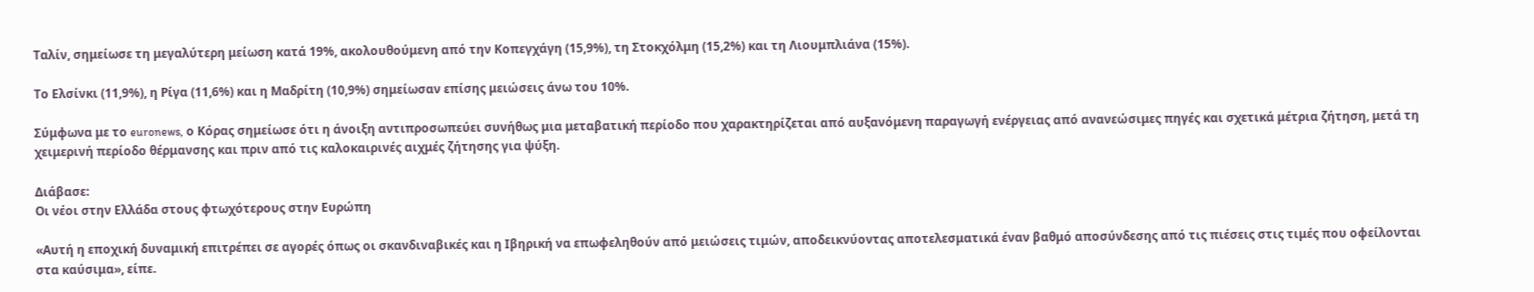Ταλίν, σημείωσε τη μεγαλύτερη μείωση κατά 19%, ακολουθούμενη από την Κοπεγχάγη (15,9%), τη Στοκχόλμη (15,2%) και τη Λιουμπλιάνα (15%).

Το Ελσίνκι (11,9%), η Ρίγα (11,6%) και η Μαδρίτη (10,9%) σημείωσαν επίσης μειώσεις άνω του 10%.

Σύμφωνα με το euronews, ο Κόρας σημείωσε ότι η άνοιξη αντιπροσωπεύει συνήθως μια μεταβατική περίοδο που χαρακτηρίζεται από αυξανόμενη παραγωγή ενέργειας από ανανεώσιμες πηγές και σχετικά μέτρια ζήτηση, μετά τη χειμερινή περίοδο θέρμανσης και πριν από τις καλοκαιρινές αιχμές ζήτησης για ψύξη.

Διάβασε:
Οι νέοι στην Ελλάδα στους φτωχότερους στην Ευρώπη

«Αυτή η εποχική δυναμική επιτρέπει σε αγορές όπως οι σκανδιναβικές και η Ιβηρική να επωφεληθούν από μειώσεις τιμών, αποδεικνύοντας αποτελεσματικά έναν βαθμό αποσύνδεσης από τις πιέσεις στις τιμές που οφείλονται στα καύσιμα», είπε.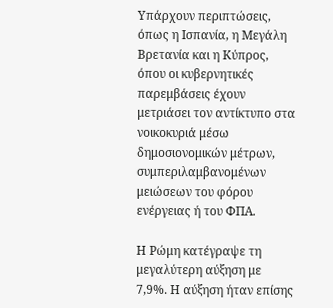Υπάρχουν περιπτώσεις, όπως η Ισπανία, η Μεγάλη Βρετανία και η Κύπρος, όπου οι κυβερνητικές παρεμβάσεις έχουν μετριάσει τον αντίκτυπο στα νοικοκυριά μέσω δημοσιονομικών μέτρων, συμπεριλαμβανομένων μειώσεων του φόρου ενέργειας ή του ΦΠΑ.

Η Ρώμη κατέγραψε τη μεγαλύτερη αύξηση με 7,9%. Η αύξηση ήταν επίσης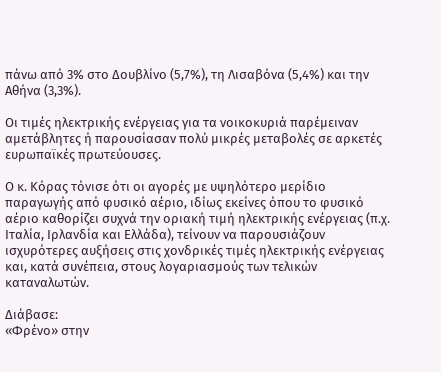πάνω από 3% στο Δουβλίνο (5,7%), τη Λισαβόνα (5,4%) και την Αθήνα (3,3%).

Οι τιμές ηλεκτρικής ενέργειας για τα νοικοκυριά παρέμειναν αμετάβλητες ή παρουσίασαν πολύ μικρές μεταβολές σε αρκετές ευρωπαϊκές πρωτεύουσες.

Ο κ. Κόρας τόνισε ότι οι αγορές με υψηλότερο μερίδιο παραγωγής από φυσικό αέριο, ιδίως εκείνες όπου το φυσικό αέριο καθορίζει συχνά την οριακή τιμή ηλεκτρικής ενέργειας (π.χ. Ιταλία, Ιρλανδία και Ελλάδα), τείνουν να παρουσιάζουν ισχυρότερες αυξήσεις στις χονδρικές τιμές ηλεκτρικής ενέργειας και, κατά συνέπεια, στους λογαριασμούς των τελικών καταναλωτών.

Διάβασε:
«Φρένο» στην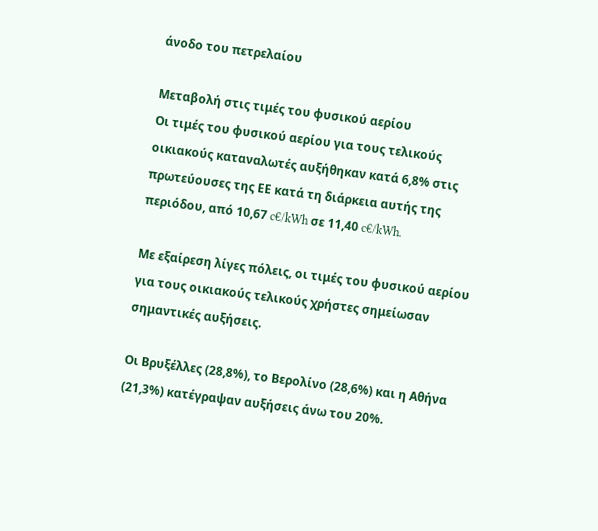άνοδο του πετρελαίου

Μεταβολή στις τιμές του φυσικού αερίου
Οι τιμές του φυσικού αερίου για τους τελικούς οικιακούς καταναλωτές αυξήθηκαν κατά 6,8% στις πρωτεύουσες της ΕΕ κατά τη διάρκεια αυτής της περιόδου, από 10,67 c€/kWh σε 11,40 c€/kWh.

Με εξαίρεση λίγες πόλεις, οι τιμές του φυσικού αερίου για τους οικιακούς τελικούς χρήστες σημείωσαν σημαντικές αυξήσεις.

Οι Βρυξέλλες (28,8%), το Βερολίνο (28,6%) και η Αθήνα (21,3%) κατέγραψαν αυξήσεις άνω του 20%.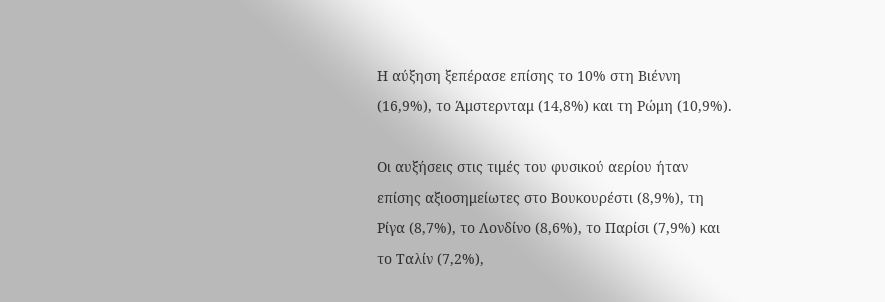Η αύξηση ξεπέρασε επίσης το 10% στη Βιέννη (16,9%), το Άμστερνταμ (14,8%) και τη Ρώμη (10,9%).

Οι αυξήσεις στις τιμές του φυσικού αερίου ήταν επίσης αξιοσημείωτες στο Βουκουρέστι (8,9%), τη Ρίγα (8,7%), το Λονδίνο (8,6%), το Παρίσι (7,9%) και το Ταλίν (7,2%),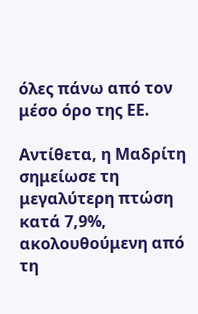όλες πάνω από τον μέσο όρο της ΕΕ.

Αντίθετα, η Μαδρίτη σημείωσε τη μεγαλύτερη πτώση κατά 7,9%, ακολουθούμενη από τη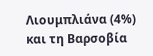Λιουμπλιάνα (4%) και τη Βαρσοβία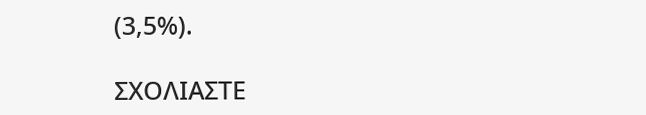(3,5%).

ΣΧΟΛΙΑΣΤΕ